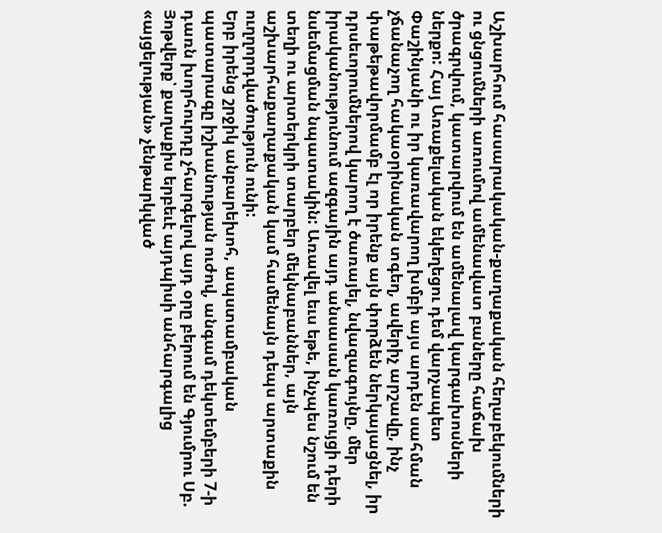Աշխարհում հասարակական-քաղաքական հեղաբեկումների ու ցնցումների առումով ամենավատ բաները հաճախ ծրագրվում, կատարվում են ամենալավ կարգախոսների ներքո: Հայ Առաքելական եկեղեցու դեմ վարչապետ Փաշինյանի ու իր կառավարող խմբի այս արդեն սահման չճանաչող հակաօրինական տգեղ, ավերիչ արշավը, ինչ փաթեթավորմամբ էլ որ իրենք այն փորձեն ներկայացնել, իր դրսեւորումներով կարող է ծառայել, նվազագույնը, մեր իրականությունում ազգային այդ անսասան կառույցի դերի նսեմացման նպատակին: Առավել եւս եթե, ինչպես նշում են տեղի ու արտերկրի տարբեր մեկնաբաններ, այն աշխարհաքաղաքական կամ համենայն դեպս արտաքին ուղղորդվածություն ունի:
Երբ իրենց շրջիկ անբարեխոհ, ապստամբական պատարագը իշխանության ուժով, անգամ դեկտեմբերի 7-ի դառն խորհուրդը չհարգելով այդ օրը բերում են Գյումրու Սբ. Յոթվերք՝ քաղաքիս երբեւէ այդպիսի անհարգալից «այցելության» չենթարկված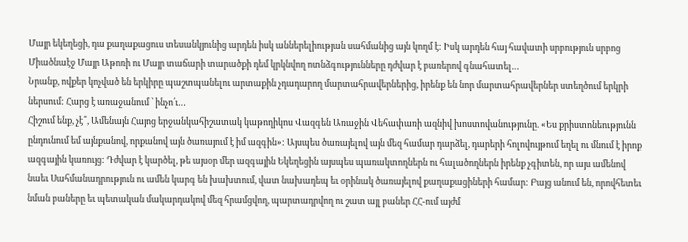Մայր եկեղեցի, դա քաղաքացուս տեսանկյունից արդեն իսկ աններելիության սահմանից այն կողմ է: Իսկ արդեն հայ հավատի սրբություն սրբոց Միածնաէջ Մայր Աթոռի ու Մայր տաճարի տարածքի դեմ կրկնվող ոտնձգությունները դժվար է բառերով գնահատել…
Նրանք, ովքեր կոչված են երկիրը պաշտպանելու արտաքին չդադարող մարտահրավերներից, իրենք են նոր մարտահրավերներ ստեղծում երկրի ներսում: Հարց է առաջանում ՝ ինչո՛ւ…
Հիշում ենք, չէ՞, Ամենայն Հայոց երջանկահիշատակ կաթողիկոս Վազգեն Առաջին Վեհափառի ազնիվ խոստովանությունը. «Ես քրիստոնեությունն ընդունում եմ այնքանով, որքանով այն ծառայում է իմ ազգին»: Այսպես ծառայելով այն մեզ համար դարձել, դարերի հոլովույթում եղել ու մնում է իրոք ազգային կառույց: Դժվար է կարծել, թե այսօր մեր ազգային Եկեղեցին այսպես պառակտողներն ու հալածողներն իրենք չգիտեն, որ այս ամենով նաեւ Սահմանադրություն ու ամեն կարգ են խախտում, վատ նախադեպ եւ օրինակ ծառայելով քաղաքացիների համար: Բայց անում են, որովհետեւ նման բաները եւ պետական մակարդակով մեզ հրամցվող, պարտադրվող ու շատ այլ բաներ ՀՀ-ում այժմ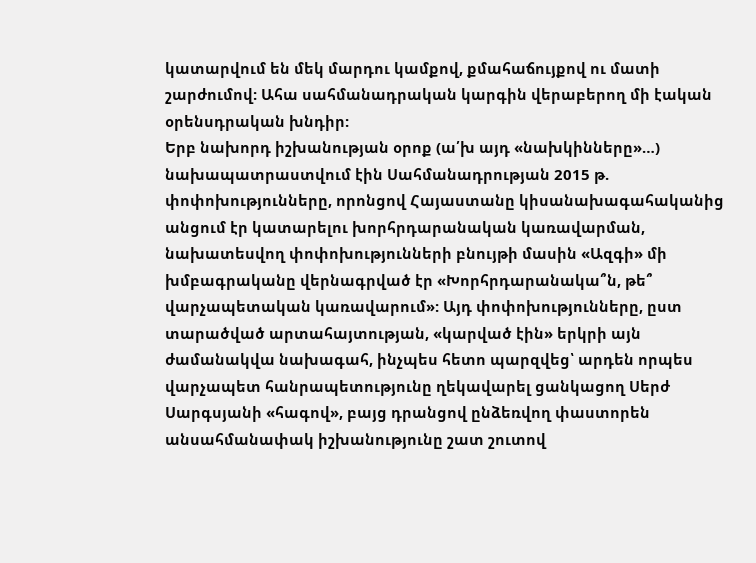կատարվում են մեկ մարդու կամքով, քմահաճույքով ու մատի շարժումով: Ահա սահմանադրական կարգին վերաբերող մի էական օրենսդրական խնդիր:
Երբ նախորդ իշխանության օրոք (ա՛խ այդ «նախկինները»…) նախապատրաստվում էին Սահմանադրության 2015 թ. փոփոխությունները, որոնցով Հայաստանը կիսանախագահականից անցում էր կատարելու խորհրդարանական կառավարման, նախատեսվող փոփոխությունների բնույթի մասին «Ազգի» մի խմբագրականը վերնագրված էր «Խորհրդարանակա՞ն, թե՞ վարչապետական կառավարում»: Այդ փոփոխությունները, ըստ տարածված արտահայտության, «կարված էին» երկրի այն ժամանակվա նախագահ, ինչպես հետո պարզվեց՝ արդեն որպես վարչապետ հանրապետությունը ղեկավարել ցանկացող Սերժ Սարգսյանի «հագով», բայց դրանցով ընձեռվող փաստորեն անսահմանափակ իշխանությունը շատ շուտով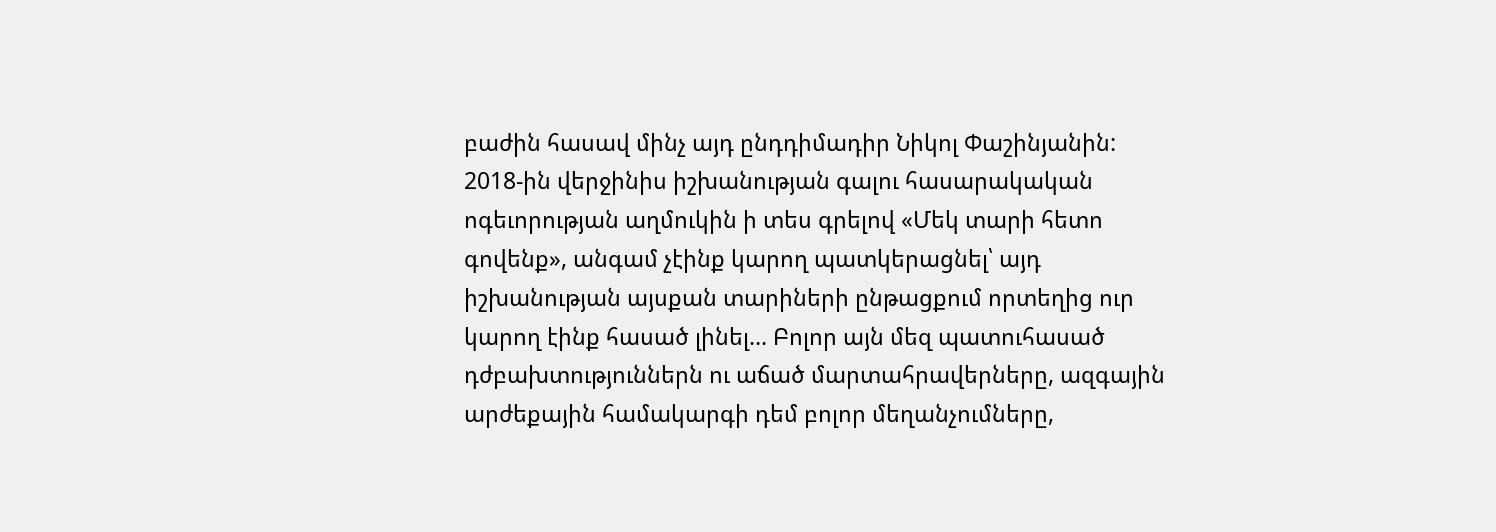բաժին հասավ մինչ այդ ընդդիմադիր Նիկոլ Փաշինյանին:
2018-ին վերջինիս իշխանության գալու հասարակական ոգեւորության աղմուկին ի տես գրելով «Մեկ տարի հետո գովենք», անգամ չէինք կարող պատկերացնել՝ այդ իշխանության այսքան տարիների ընթացքում որտեղից ուր կարող էինք հասած լինել… Բոլոր այն մեզ պատուհասած դժբախտություններն ու աճած մարտահրավերները, ազգային արժեքային համակարգի դեմ բոլոր մեղանչումները,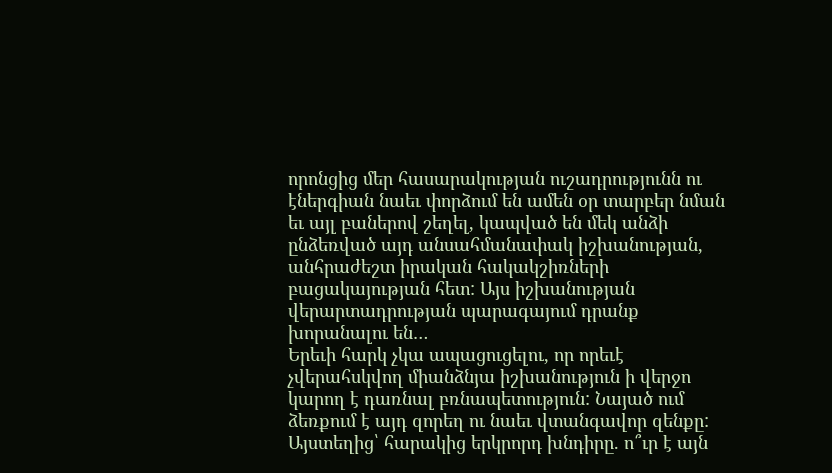որոնցից մեր հասարակության ուշադրությունն ու էներգիան նաեւ փորձում են ամեն օր տարբեր նման եւ այլ բաներով շեղել, կապված են մեկ անձի ընձեռված այդ անսահմանափակ իշխանության, անհրաժեշտ իրական հակակշիռների բացակայության հետ: Այս իշխանության վերարտադրության պարագայում դրանք խորանալու են…
Երեւի հարկ չկա ապացուցելու, որ որեւէ չվերահսկվող միանձնյա իշխանություն ի վերջո կարող է դառնալ բռնապետություն: Նայած ում ձեռքում է այդ զորեղ ու նաեւ վտանգավոր զենքը: Այստեղից՝ հարակից երկրորդ խնդիրը. ո՞ւր է այն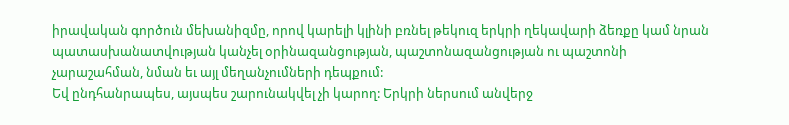իրավական գործուն մեխանիզմը, որով կարելի կլինի բռնել թեկուզ երկրի ղեկավարի ձեռքը կամ նրան պատասխանատվության կանչել օրինազանցության, պաշտոնազանցության ու պաշտոնի չարաշահման, նման եւ այլ մեղանչումների դեպքում:
Եվ ընդհանրապես, այսպես շարունակվել չի կարող: Երկրի ներսում անվերջ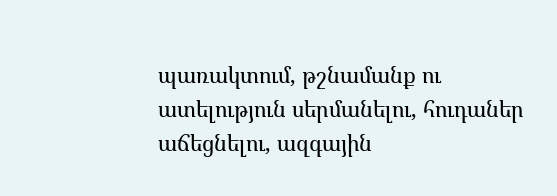պառակտում, թշնամանք ու ատելություն սերմանելու, հուդաներ աճեցնելու, ազգային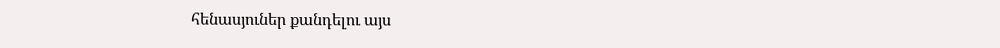հենասյուներ քանդելու այս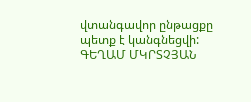վտանգավոր ընթացքը պետք է կանգնեցվի:
ԳԵՂԱՄ ՄԿՐՏՉՅԱՆ